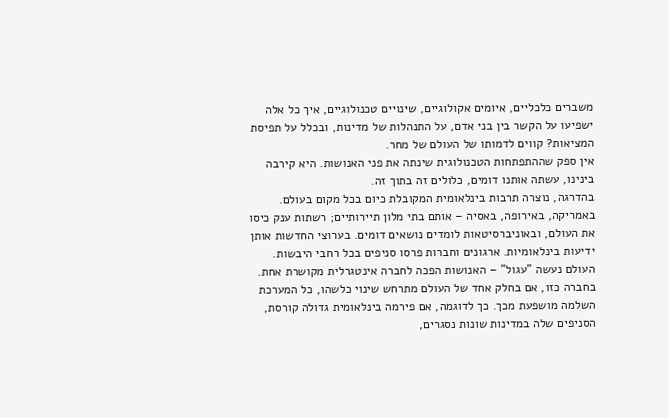משברים כלכליים, איומים אקולוגיים, שינויים טכנולוגיים, איך כל אלה ישפיעו על הקשר בין בני אדם, על התנהלות של מדינות, ובכלל על תפיסת המציאות? קווים לדמותו של העולם של מחר.
אין ספק שההתפתחות הטכנולוגית שינתה את פני האנושות. היא קירבה בינינו, עשתה אותנו דומים, כלולים זה בתוך זה.
בהדרגה, נוצרה תרבות בינלאומית המקובלת כיום בכל מקום בעולם. באמריקה, באירופה, באסיה – אותם בתי מלון תיירותיים; רשתות ענק כיסו את העולם, ובאוניברסיטאות לומדים נושאים דומים. בערוצי החדשות אותן ידיעות בינלאומיות. ארגונים וחברות פרסו סניפים בכל רחבי היבשות.
העולם נעשה "עגול" – האנושות הפכה לחברה אינטגרלית מקושרת אחת. בחברה כזו, אם בחלק אחד של העולם מתרחש שינוי כלשהו, כל המערכת השלמה מושפעת מכך. כך לדוגמה, אם פירמה בינלאומית גדולה קורסת, הסניפים שלה במדינות שונות נסגרים,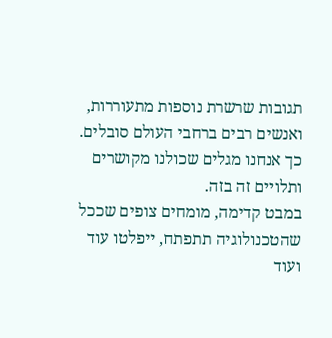תגובות שרשרת נוספות מתעוררות, ואנשים רבים ברחבי העולם סובלים. כך אנחנו מגלים שכולנו מקושרים ותלויים זה בזה.
במבט קדימה, מומחים צופים שככל שהטכנולוגיה תתפתח, ייפלטו עוד ועוד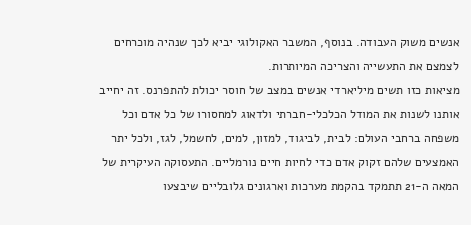אנשים משוק העבודה. בנוסף, המשבר האקולוגי יביא לכך שנהיה מוכרחים לצמצם את התעשייה והצריכה המיותרות.
מציאות כזו תשים מיליארדי אנשים במצב של חוסר יכולת להתפרנס. זה יחייב אותנו לשנות את המודל הכלכלי-חברתי ולדאוג למחסורו של כל אדם וכל משפחה ברחבי העולם: לבית, לביגוד, למזון, למים, לחשמל, לגז, ולכל יתר האמצעים שלהם זקוק אדם כדי לחיות חיים נורמליים. התעסוקה העיקרית של המאה ה-21 תתמקד בהקמת מערכות וארגונים גלובליים שיבצעו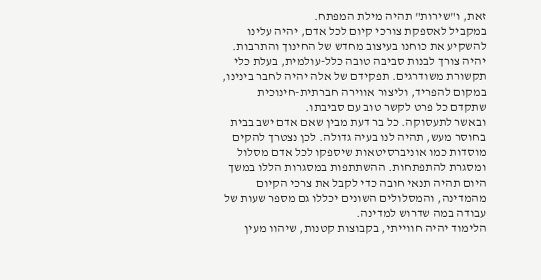זאת, ו"שירות" תהיה מילת המפתח.
במקביל לאספקת צורכי קיום לכל אדם, יהיה עלינו להשקיע את כוחנו בעיצוב מחדש של החינוך והתרבות. יהיה צורך לבנות סביבה טובה כלל-עולמית, בעלת כלי תקשורת משודרגים. תפקידם של אלה יהיה לחבר בינינו, במקום להפריד, וליצור אווירה חברתית-חינוכית שתקדם כל פרט לקשר טוב עם סביבתו.
ובאשר לתעסוקה. כל בר דעת מבין שאם אדם ישב בבית בחוסר מעש, תהיה לנו בעיה גדולה. לכן נצטרך להקים מוסדות כמו אוניברסיטאות שיספקו לכל אדם מסלול ומסגרת להתפתחות. ההשתתפות במסגרות הללו במשך היום תהיה תנאי חובה כדי לקבל את צרכי הקיום מהמדינה, והמסלולים השונים יכללו גם מספר שעות של עבודה במה שדרוש למדינה.
הלימוד יהיה חווייתי, בקבוצות קטנות, שיהוו מעין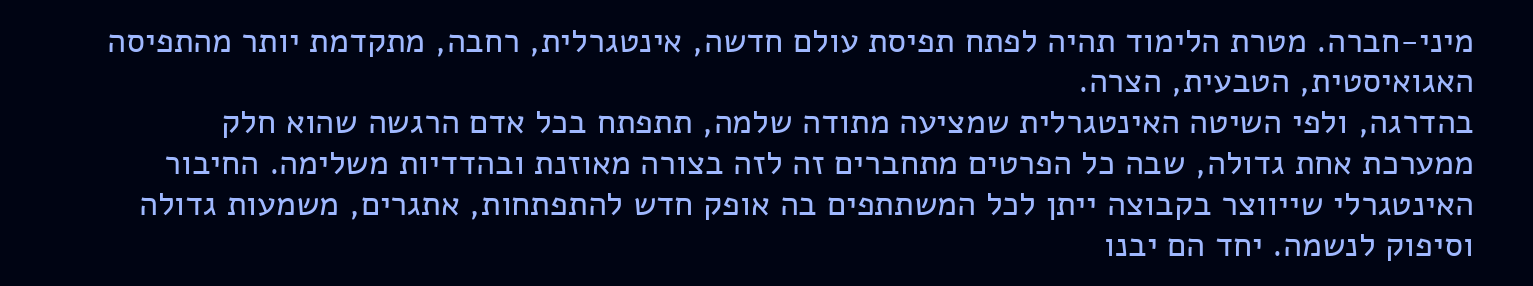מיני-חברה. מטרת הלימוד תהיה לפתח תפיסת עולם חדשה, אינטגרלית, רחבה, מתקדמת יותר מהתפיסה האגואיסטית, הטבעית, הצרה.
בהדרגה, ולפי השיטה האינטגרלית שמציעה מתודה שלמה, תתפתח בכל אדם הרגשה שהוא חלק ממערכת אחת גדולה, שבה כל הפרטים מתחברים זה לזה בצורה מאוזנת ובהדדיות משלימה. החיבור האינטגרלי שייווצר בקבוצה ייתן לכל המשתתפים בה אופק חדש להתפתחות, אתגרים, משמעות גדולה וסיפוק לנשמה. יחד הם יבנו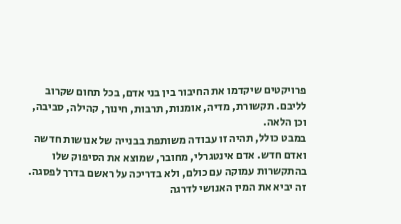פרויקטים שיקדמו את החיבור בין בני אדם, בכל תחום שקרוב לליבם. תקשורת, מדיה, אומנות, תרבות, חינוך, קהילה, סביבה, וכן הלאה.
במבט כולל, תהיה זו עבודה משותפת בבנייה של אנושות חדשה ואדם חדש. אדם אינטגרלי, מחובר, שמוצא את הסיפוק שלו בהתקשרות עמוקה עם כולם, ולא בדריכה על ראשם בדרך לפסגה. זה יביא את המין האנושי לדרגה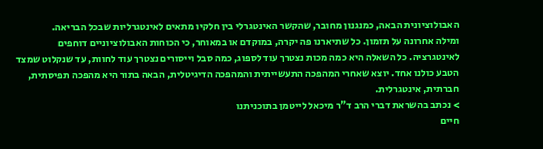האבולוציונית הבאה, כמנגנון מחובר, שהקשר האינטגרלי בין חלקיו מתאים לאינטגרליות שבכל הבריאה.
ומילה אחרונה על תזמון. כל שתיארנו פה יקרה, במוקדם או במאוחר, כי הכוחות האבולוציוניים דוחפים לאינטגרציה. כל השאלה היא כמה מכות נצטרך עוד לספוג, כמה סבל וייסורים נצטרך עוד לחוות, עד שנקלוט שמצד הטבע כולנו אחד. יוצא שאחרי המהפכה התעשייתית והמהפכה הדיגיטלית, הבאה בתור היא מהפכה תפיסתית, חברתית, אינטגרלית.
> נכתב בהשראת דברי הרב ד"ר מיכאל לייטמן בתוכניתנו
חיים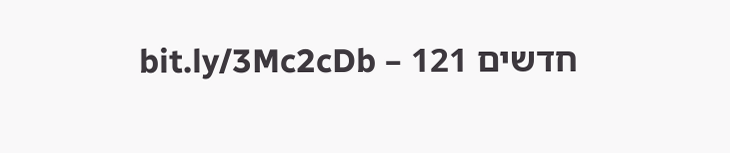חדשים 121 – bit.ly/3Mc2cDb